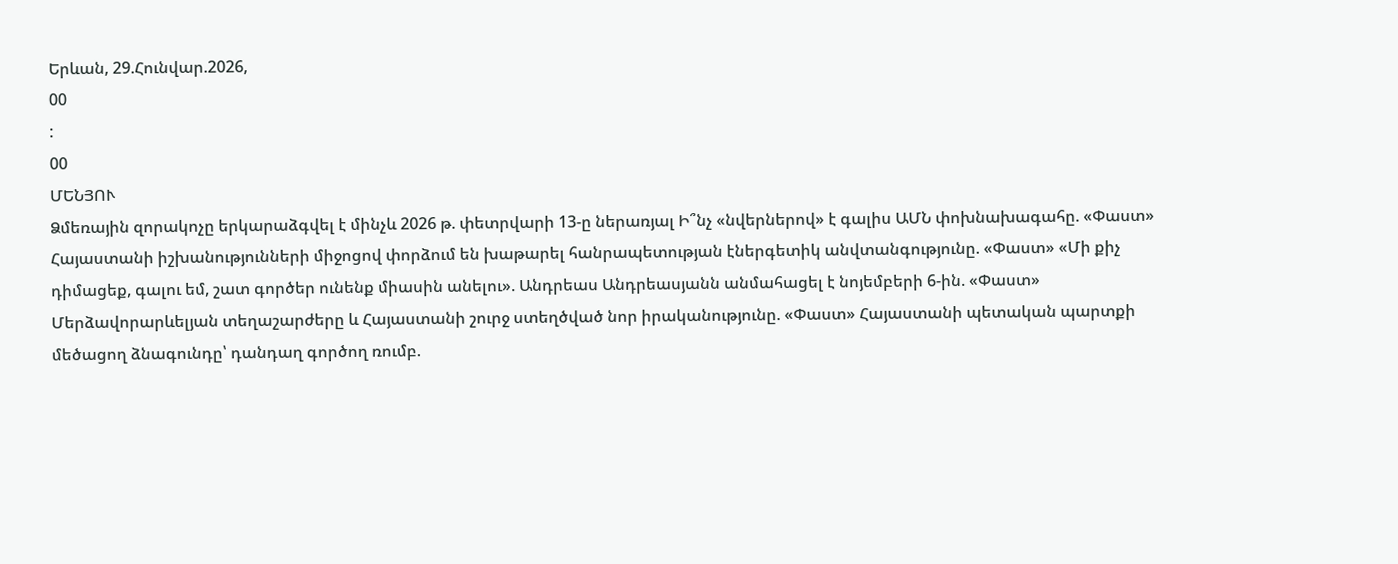Երևան, 29.Հունվար.2026,
00
:
00
ՄԵՆՅՈՒ
Ձմեռային զորակոչը երկարաձգվել է մինչև 2026 թ. փետրվարի 13-ը ներառյալ Ի՞նչ «նվերներով» է գալիս ԱՄՆ փոխնախագահը. «Փաստ» Հայաստանի իշխանությունների միջոցով փորձում են խաթարել հանրապետության էներգետիկ անվտանգությունը. «Փաստ» «Մի քիչ դիմացեք, գալու եմ, շատ գործեր ունենք միասին անելու». Անդրեաս Անդրեասյանն անմահացել է նոյեմբերի 6-ին. «Փաստ» Մերձավորարևելյան տեղաշարժերը և Հայաստանի շուրջ ստեղծված նոր իրականությունը. «Փաստ» Հայաստանի պետական պարտքի մեծացող ձնագունդը՝ դանդաղ գործող ռումբ.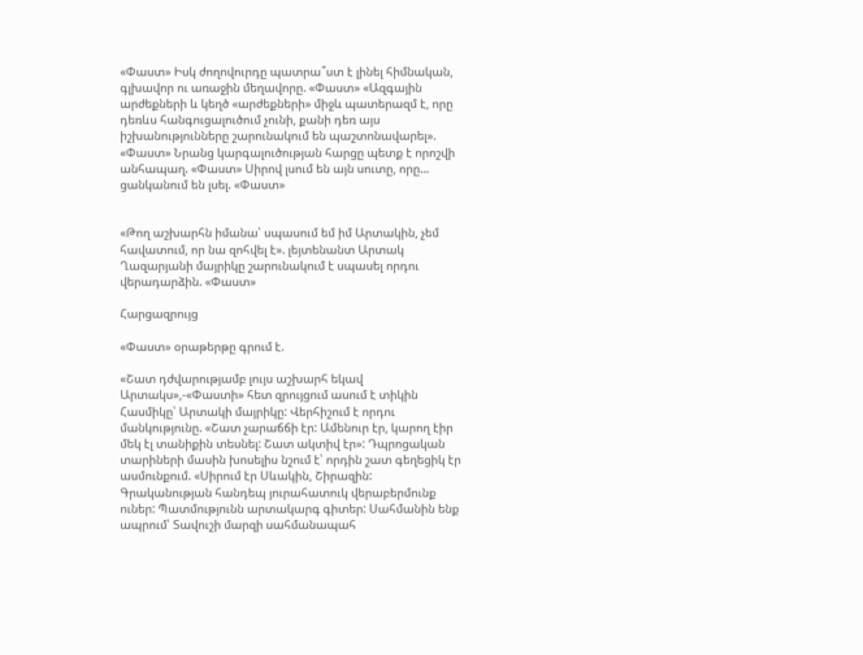«Փաստ» Իսկ ժողովուրդը պատրա՞ստ է լինել հիմնական, գլխավոր ու առաջին մեղավորը. «Փաստ» «Ազգային արժեքների և կեղծ «արժեքների» միջև պատերազմ է, որը դեռևս հանգուցալուծում չունի, քանի դեռ այս իշխանությունները շարունակում են պաշտոնավարել». «Փաստ» Նրանց կարգալուծության հարցը պետք է որոշվի անհապաղ. «Փաստ» Սիրով լսում են այն սուտը, որը... ցանկանում են լսել. «Փաստ»


«Թող աշխարհն իմանա՝ սպասում եմ իմ Արտակին, չեմ հավատում, որ նա զոհվել է». լեյտենանտ Արտակ Ղազարյանի մայրիկը շարունակում է սպասել որդու վերադարձին. «Փաստ»

Հարցազրույց

«Փաստ» օրաթերթը գրում է.

«Շատ դժվարությամբ լույս աշխարհ եկավ Արտակս»,-«Փաստի» հետ զրույցում ասում է տիկին Հասմիկը՝ Արտակի մայրիկը: Վերհիշում է որդու մանկությունը. «Շատ չարաճճի էր: Ամենուր էր, կարող էիր մեկ էլ տանիքին տեսնել: Շատ ակտիվ էր»: Դպրոցական տարիների մասին խոսելիս նշում է՝ որդին շատ գեղեցիկ էր ասմունքում. «Սիրում էր Սևակին, Շիրազին: Գրականության հանդեպ յուրահատուկ վերաբերմունք ուներ: Պատմությունն արտակարգ գիտեր: Սահմանին ենք ապրում՝ Տավուշի մարզի սահմանապահ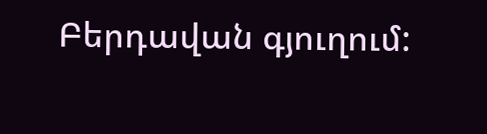Բերդավան գյուղում: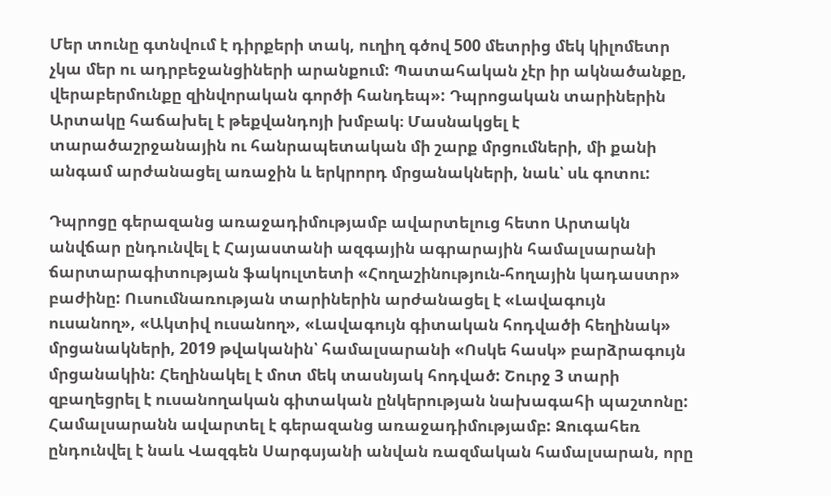Մեր տունը գտնվում է դիրքերի տակ, ուղիղ գծով 500 մետրից մեկ կիլոմետր չկա մեր ու ադրբեջանցիների արանքում: Պատահական չէր իր ակնածանքը, վերաբերմունքը զինվորական գործի հանդեպ»: Դպրոցական տարիներին Արտակը հաճախել է թեքվանդոյի խմբակ։ Մասնակցել է տարածաշրջանային ու հանրապետական մի շարք մրցումների, մի քանի անգամ արժանացել առաջին և երկրորդ մրցանակների, նաև՝ սև գոտու:

Դպրոցը գերազանց առաջադիմությամբ ավարտելուց հետո Արտակն անվճար ընդունվել է Հայաստանի ազգային ագրարային համալսարանի ճարտարագիտության ֆակուլտետի «Հողաշինություն-հողային կադաստր» բաժինը: Ուսումնառության տարիներին արժանացել է «Լավագույն ուսանող», «Ակտիվ ուսանող», «Լավագույն գիտական հոդվածի հեղինակ» մրցանակների, 2019 թվականին՝ համալսարանի «Ոսկե հասկ» բարձրագույն մրցանակին: Հեղինակել է մոտ մեկ տասնյակ հոդված: Շուրջ 3 տարի զբաղեցրել է ուսանողական գիտական ընկերության նախագահի պաշտոնը: Համալսարանն ավարտել է գերազանց առաջադիմությամբ: Զուգահեռ ընդունվել է նաև Վազգեն Սարգսյանի անվան ռազմական համալսարան, որը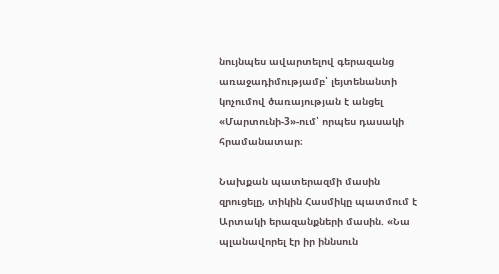նույնպես ավարտելով գերազանց առաջադիմությամբ՝ լեյտենանտի կոչումով ծառայության է անցել «Մարտունի-3»-ում՝ որպես դասակի հրամանատար։

Նախքան պատերազմի մասին զրուցելը, տիկին Հասմիկը պատմում է Արտակի երազանքների մասին. «Նա պլանավորել էր իր իննսուն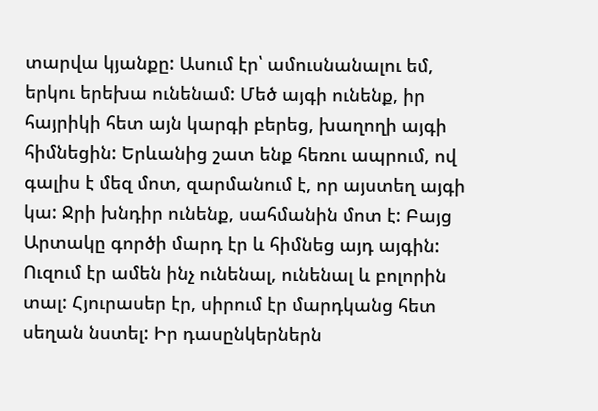տարվա կյանքը: Ասում էր՝ ամուսնանալու եմ, երկու երեխա ունենամ: Մեծ այգի ունենք, իր հայրիկի հետ այն կարգի բերեց, խաղողի այգի հիմնեցին: Երևանից շատ ենք հեռու ապրում, ով գալիս է մեզ մոտ, զարմանում է, որ այստեղ այգի կա: Ջրի խնդիր ունենք, սահմանին մոտ է: Բայց Արտակը գործի մարդ էր և հիմնեց այդ այգին: Ուզում էր ամեն ինչ ունենալ, ունենալ և բոլորին տալ: Հյուրասեր էր, սիրում էր մարդկանց հետ սեղան նստել: Իր դասընկերներն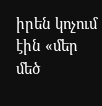իրեն կոչում էին «մեր մեծ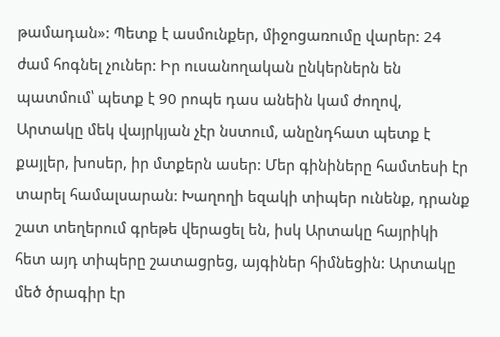թամադան»: Պետք է ասմունքեր, միջոցառումը վարեր: 24 ժամ հոգնել չուներ: Իր ուսանողական ընկերներն են պատմում՝ պետք է 90 րոպե դաս անեին կամ ժողով, Արտակը մեկ վայրկյան չէր նստում, անընդհատ պետք է քայլեր, խոսեր, իր մտքերն ասեր: Մեր գինիները համտեսի էր տարել համալսարան: Խաղողի եզակի տիպեր ունենք, դրանք շատ տեղերում գրեթե վերացել են, իսկ Արտակը հայրիկի հետ այդ տիպերը շատացրեց, այգիներ հիմնեցին: Արտակը մեծ ծրագիր էր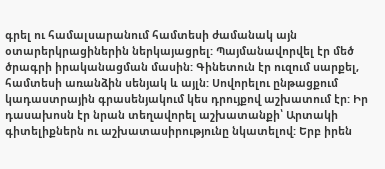գրել ու համալսարանում համտեսի ժամանակ այն օտարերկրացիներին ներկայացրել: Պայմանավորվել էր մեծ ծրագրի իրականացման մասին: Գինետուն էր ուզում սարքել, համտեսի առանձին սենյակ և այլն: Սովորելու ընթացքում կադաստրային գրասենյակում կես դրույքով աշխատում էր: Իր դասախոսն էր նրան տեղավորել աշխատանքի՝ Արտակի գիտելիքներն ու աշխատասիրությունը նկատելով: Երբ իրեն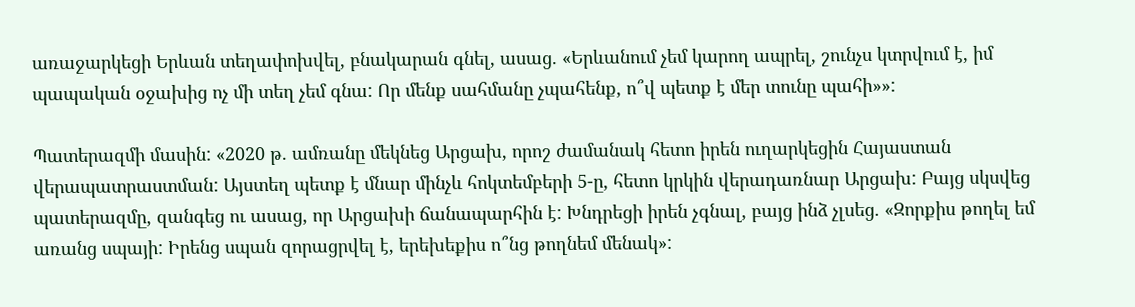առաջարկեցի Երևան տեղափոխվել, բնակարան գնել, ասաց. «Երևանում չեմ կարող ապրել, շունչս կտրվում է, իմ պապական օջախից ոչ մի տեղ չեմ գնա: Որ մենք սահմանը չպահենք, ո՞վ պետք է մեր տունը պահի»»:

Պատերազմի մասին: «2020 թ. ամռանը մեկնեց Արցախ, որոշ ժամանակ հետո իրեն ուղարկեցին Հայաստան վերապատրաստման: Այստեղ պետք է մնար մինչև հոկտեմբերի 5-ը, հետո կրկին վերադառնար Արցախ: Բայց սկսվեց պատերազմը, զանգեց ու ասաց, որ Արցախի ճանապարհին է: Խնդրեցի իրեն չգնալ, բայց ինձ չլսեց. «Զորքիս թողել եմ առանց սպայի: Իրենց սպան զորացրվել է, երեխեքիս ո՞նց թողնեմ մենակ»: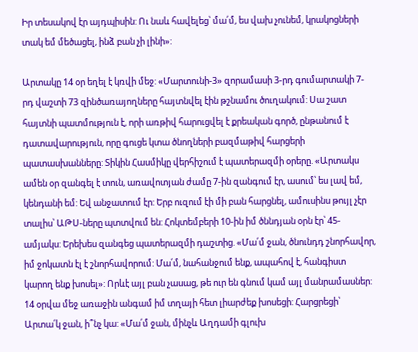Իր տեսակով էր այդպիսին: Ու նաև հավելեց՝ մա՛մ, ես վախ չունեմ, կրակոցների տակ եմ մեծացել, ինձ բան չի լինի»:

Արտակը 14 օր եղել է կռվի մեջ: «Մարտունի-3» զորամասի 3-րդ գումարտակի 7-րդ վաշտի 73 զինծառայողները հայտնվել էին թշնամու ծուղակում: Սա շատ հայտնի պատմություն է, որի առթիվ հարուցվել է քրեական գործ, ընթանում է դատավարություն, որը գուցե կտա ծնողների բազմաթիվ հարցերի պատասխանները: Տիկին Հասմիկը վերհիշում է պատերազմի օրերը. «Արտակս ամեն օր զանգել է տուն, առավոտյան ժամը 7-ին զանգում էր, ասում՝ ես լավ եմ, կենդանի եմ: Եվ անջատում էր: Երբ ուզում էի մի բան հարցնել, ամուսինս թույլ չէր տալիս՝ ԱԹՍ-ները պտտվում են: Հոկտեմբերի 10-ին իմ ծննդյան օրն էր՝ 45-ամյակս: Երեխես զանգեց պատերազմի դաշտից. «Մա՛մ ջան, ծնունդդ շնորհավոր, իմ ջոկատն էլ է շնորհավորում: Մա՛մ, նահանջում ենք, ապահով է, հանգիստ կարող ենք խոսել»: Որևէ այլ բան չասաց, թե ուր են գնում կամ այլ մանրամասներ: 14 օրվա մեջ առաջին անգամ իմ տղայի հետ լիարժեք խոսեցի: Հարցրեցի՝ Արտա՛կ ջան, ի՞նչ կա: «Մա՛մ ջան, մինչև Աղդամի գլուխ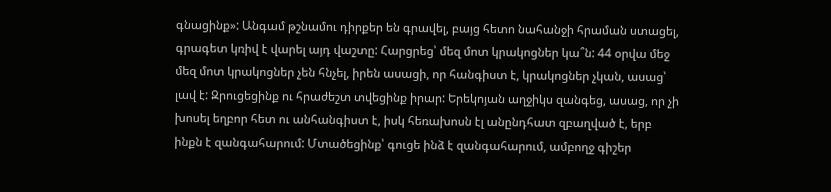գնացինք»: Անգամ թշնամու դիրքեր են գրավել, բայց հետո նահանջի հրաման ստացել, գրագետ կռիվ է վարել այդ վաշտը: Հարցրեց՝ մեզ մոտ կրակոցներ կա՞ն: 44 օրվա մեջ մեզ մոտ կրակոցներ չեն հնչել, իրեն ասացի, որ հանգիստ է, կրակոցներ չկան, ասաց՝ լավ է: Զրուցեցինք ու հրաժեշտ տվեցինք իրար: Երեկոյան աղջիկս զանգեց, ասաց, որ չի խոսել եղբոր հետ ու անհանգիստ է, իսկ հեռախոսն էլ անընդհատ զբաղված է, երբ ինքն է զանգահարում: Մտածեցինք՝ գուցե ինձ է զանգահարում, ամբողջ գիշեր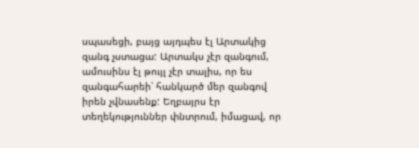սպասեցի, բայց այդպես էլ Արտակից զանգ չստացա: Արտակս չէր զանգում, ամուսինս էլ թույլ չէր տալիս, որ ես զանգահարեի՝ հանկարծ մեր զանգով իրեն չվնասենք: Եղբայրս էր տեղեկություններ փնտրում, իմացավ, որ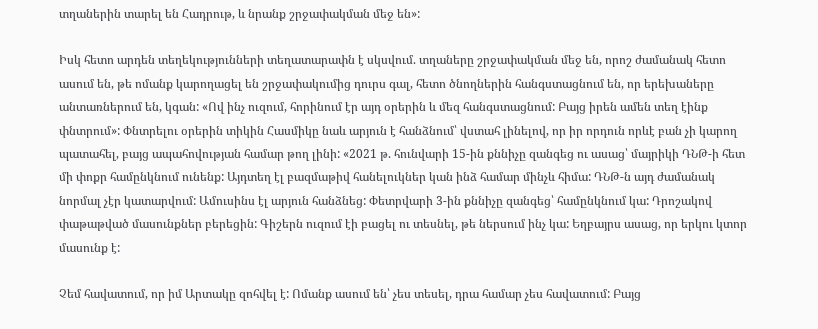տղաներին տարել են Հադրութ, և նրանք շրջափակման մեջ են»:

Իսկ հետո արդեն տեղեկությունների տեղատարափն է սկսվում. տղաները շրջափակման մեջ են, որոշ ժամանակ հետո ասում են, թե ոմանք կարողացել են շրջափակումից դուրս գալ, հետո ծնողներին հանգստացնում են, որ երեխաները անտառներում են, կգան: «Ով ինչ ուզում, հորինում էր այդ օրերին և մեզ հանգստացնում: Բայց իրեն ամեն տեղ էինք փնտրում»: Փնտրելու օրերին տիկին Հասմիկը նաև արյուն է հանձնում՝ վստահ լինելով, որ իր որդուն որևէ բան չի կարող պատահել, բայց ապահովության համար թող լինի: «2021 թ. հունվարի 15-ին քննիչը զանգեց ու ասաց՝ մայրիկի ԴՆԹ-ի հետ մի փոքր համընկնում ունենք: Այդտեղ էլ բազմաթիվ հանելուկներ կան ինձ համար մինչև հիմա: ԴՆԹ-ն այդ ժամանակ նորմալ չէր կատարվում: Ամուսինս էլ արյուն հանձնեց: Փետրվարի 3-ին քննիչը զանգեց՝ համընկնում կա: Դրոշակով փաթաթված մասունքներ բերեցին: Գիշերն ուզում էի բացել ու տեսնել, թե ներսում ինչ կա: Եղբայրս ասաց, որ երկու կտոր մասունք է:

Չեմ հավատում, որ իմ Արտակը զոհվել է: Ոմանք ասում են՝ չես տեսել, դրա համար չես հավատում: Բայց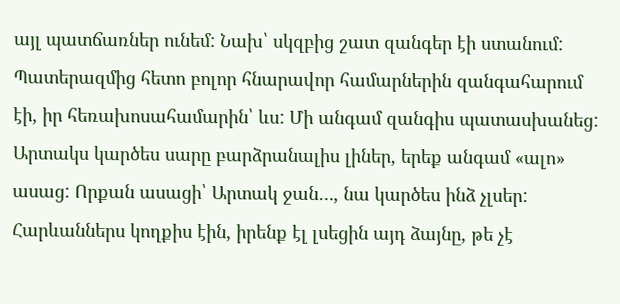այլ պատճառներ ունեմ: Նախ՝ սկզբից շատ զանգեր էի ստանում: Պատերազմից հետո բոլոր հնարավոր համարներին զանգահարում էի, իր հեռախոսահամարին՝ ևս: Մի անգամ զանգիս պատասխանեց: Արտակս կարծես սարը բարձրանալիս լիներ, երեք անգամ «ալո» ասաց: Որքան ասացի՝ Արտակ ջան…, նա կարծես ինձ չլսեր: Հարևաններս կողքիս էին, իրենք էլ լսեցին այդ ձայնը, թե չէ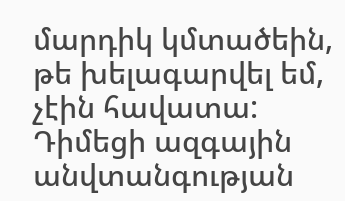մարդիկ կմտածեին, թե խելագարվել եմ, չէին հավատա: Դիմեցի ազգային անվտանգության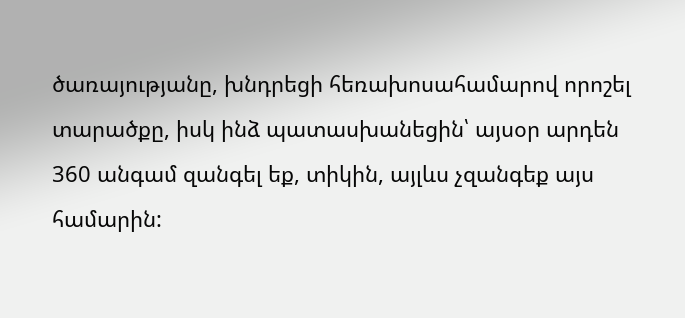ծառայությանը, խնդրեցի հեռախոսահամարով որոշել տարածքը, իսկ ինձ պատասխանեցին՝ այսօր արդեն 360 անգամ զանգել եք, տիկին, այլևս չզանգեք այս համարին: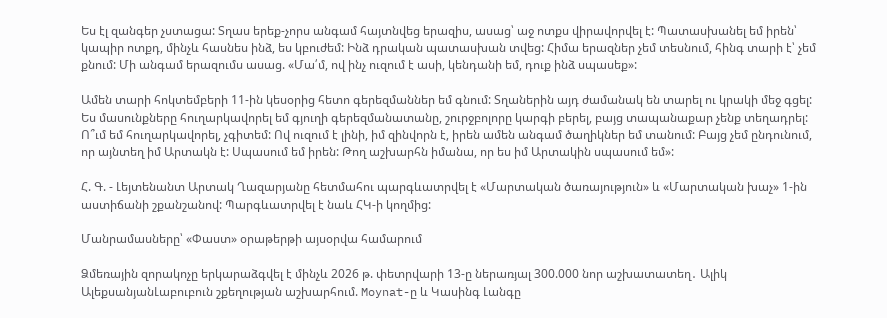Ես էլ զանգեր չստացա: Տղաս երեք-չորս անգամ հայտնվեց երազիս, ասաց՝ աջ ոտքս վիրավորվել է: Պատասխանել եմ իրեն՝ կապիր ոտքդ, մինչև հասնես ինձ, ես կբուժեմ: Ինձ դրական պատասխան տվեց: Հիմա երազներ չեմ տեսնում, հինգ տարի է՝ չեմ քնում: Մի անգամ երազումս ասաց. «Մա՛մ, ով ինչ ուզում է ասի, կենդանի եմ, դուք ինձ սպասեք»:

Ամեն տարի հոկտեմբերի 11-ին կեսօրից հետո գերեզմաններ եմ գնում: Տղաներին այդ ժամանակ են տարել ու կրակի մեջ գցել: Ես մասունքները հուղարկավորել եմ գյուղի գերեզմանատանը, շուրջբոլորը կարգի բերել, բայց տապանաքար չենք տեղադրել: Ո՞ւմ եմ հուղարկավորել, չգիտեմ: Ով ուզում է լինի, իմ զինվորն է, իրեն ամեն անգամ ծաղիկներ եմ տանում: Բայց չեմ ընդունում, որ այնտեղ իմ Արտակն է: Սպասում եմ իրեն: Թող աշխարհն իմանա, որ ես իմ Արտակին սպասում եմ»:

Հ. Գ. - Լեյտենանտ Արտակ Ղազարյանը հետմահու պարգևատրվել է «Մարտական ծառայություն» և «Մարտական խաչ» 1-ին աստիճանի շքանշանով: Պարգևատրվել է նաև ՀԿ-ի կողմից:

Մանրամասները՝ «Փաստ» օրաթերթի այսօրվա համարում

Ձմեռային զորակոչը երկարաձգվել է մինչև 2026 թ. փետրվարի 13-ը ներառյալ 300.000 նոր աշխատատեղ․ Ալիկ ԱլեքսանյանԼաբուբուն շքեղության աշխարհում. Moynat-ը և Կասինգ Լանգը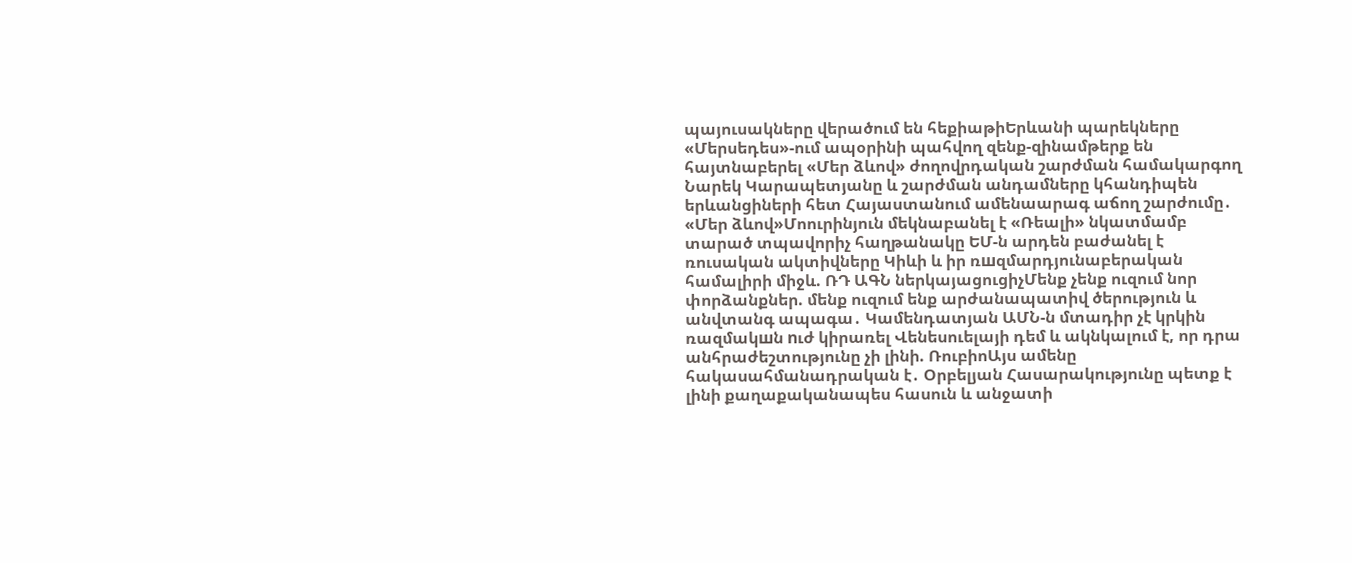պայուսակները վերածում են հեքիաթիԵրևանի պարեկները «Մերսեդես»-ում ապօրինի պահվող զենք-զինամթերք են հայտնաբերել «Մեր ձևով» ժողովրդական շարժման համակարգող Նարեկ Կարապետյանը և շարժման անդամները կհանդիպեն երևանցիների հետ Հայաստանում ամենաարագ աճող շարժումը․ «Մեր ձևով»Մոուրինյուն մեկնաբանել է «Ռեալի» նկատմամբ տարած տպավորիչ հաղթանակը ԵՄ-ն արդեն բաժանել է ռուսական ակտիվները Կիևի և իր ռшզմարդյունաբերական համալիրի միջև. ՌԴ ԱԳՆ ներկայացուցիչՄենք չենք ուզում նոր փորձանքներ. մենք ուզում ենք արժանապատիվ ծերություն և անվտանգ ապագա․ Կամենդատյան ԱՄՆ-ն մտադիր չէ կրկին ռազմակшն nւժ կիրառել Վենեսուելայի դեմ և ակնկալում է, որ դրա անհրաժեշտությունը չի լինի. ՌուբիոԱյս ամենը հակասահմանադրական է․ Օրբելյան Հասարակությունը պետք է լինի քաղաքականապես հասուն և անջատի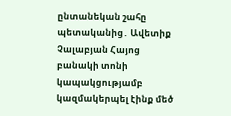ընտանեկան շահը պետականից․ Ավետիք Չալաբյան Հայոց բանակի տոնի կապակցությամբ կազմակերպել էինք մեծ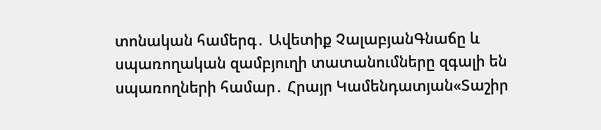տոնական համերգ․ Ավետիք ՉալաբյանԳնաճը և սպառողական զամբյուղի տատանումները զգալի են սպառողների համար․ Հրայր Կամենդատյան«Տաշիր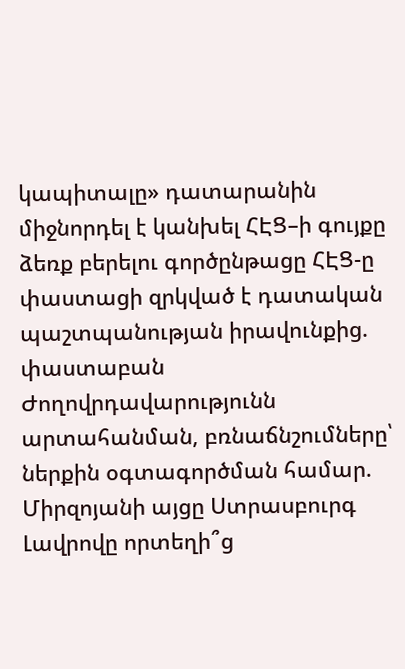կապիտալը» դատարանին միջնորդել է կանխել ՀԷՑ–ի գույքը ձեռք բերելու գործընթացը ՀԷՑ-ը փաստացի զրկված է դատական պաշտպանության իրավունքից. փաստաբան Ժողովրդավարությունն արտահանման, բռնաճնշումները՝ ներքին օգտագործման համար. Միրզոյանի այցը Ստրասբուրգ Լավրովը որտեղի՞ց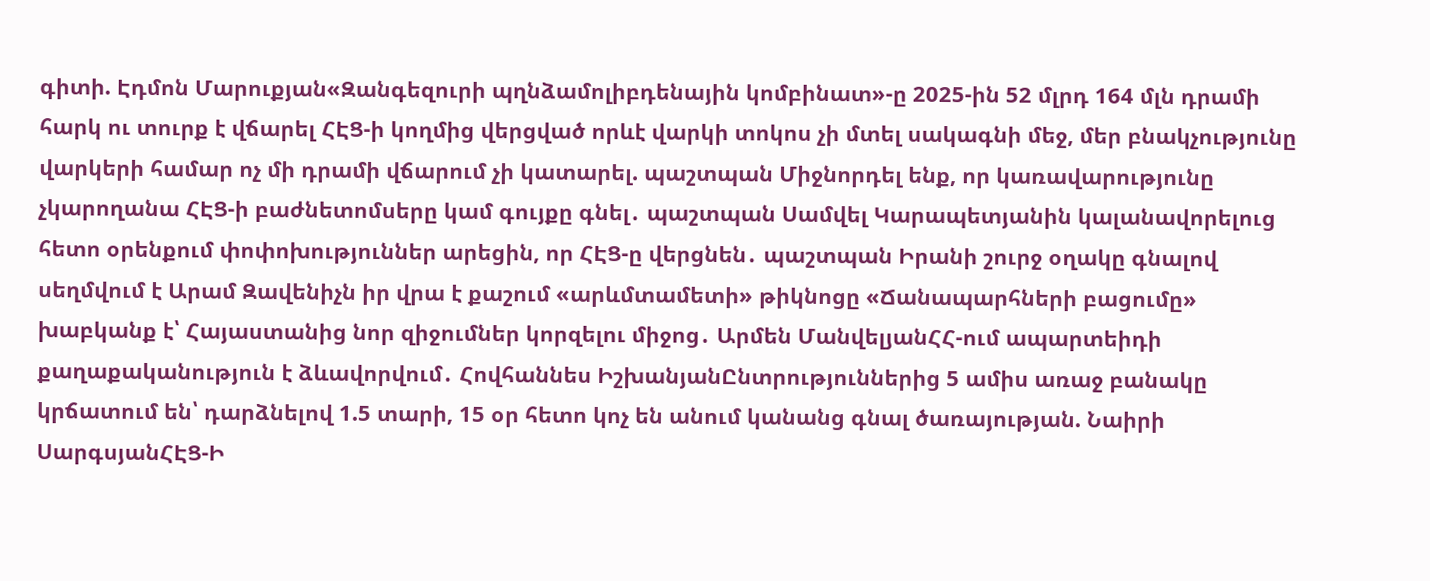գիտի. Էդմոն Մարուքյան«Զանգեզուրի պղնձամոլիբդենային կոմբինատ»-ը 2025-ին 52 մլրդ 164 մլն դրամի հարկ ու տուրք է վճարել ՀԷՑ-ի կողմից վերցված որևէ վարկի տոկոս չի մտել սակագնի մեջ, մեր բնակչությունը վարկերի համար ոչ մի դրամի վճարում չի կատարել. պաշտպան Միջնորդել ենք, որ կառավարությունը չկարողանա ՀԷՑ-ի բաժնետոմսերը կամ գույքը գնել․ պաշտպան Սամվել Կարապետյանին կալանավորելուց հետո օրենքում փոփոխություններ արեցին, որ ՀԷՑ-ը վերցնեն․ պաշտպան Իրանի շուրջ օղակը գնալով սեղմվում է Արամ Զավենիչն իր վրա է քաշում «արևմտամետի» թիկնոցը «Ճանապարհների բացումը» խաբկանք է՝ Հայաստանից նոր զիջումներ կորզելու միջոց․ Արմեն ՄանվելյանՀՀ-ում ապարտեիդի քաղաքականություն է ձևավորվում․ Հովհաննես ԻշխանյանԸնտրություններից 5 ամիս առաջ բանակը կրճատում են՝ դարձնելով 1.5 տարի, 15 օր հետո կոչ են անում կանանց գնալ ծառայության. Նաիրի ՍարգսյանՀԷՑ-Ի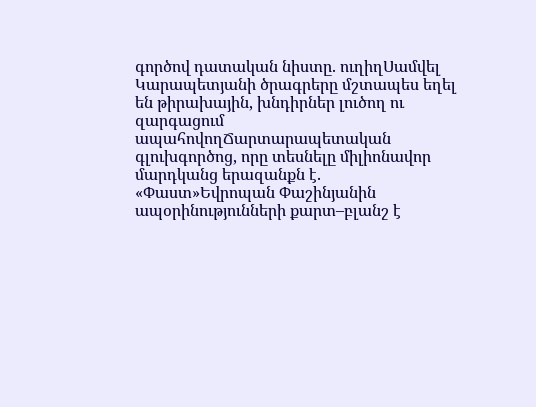գործով դատական նիստը. ուղիղՍամվել Կարապետյանի ծրագրերը մշտապես եղել են թիրախային, խնդիրներ լուծող ու զարգացում ապահովողՃարտարապետական գլուխգործոց, որը տեսնելը միլիոնավոր մարդկանց երազանքն է. «Փաստ»Եվրոպան Փաշինյանին ապօրինությունների քարտ–բլանշ է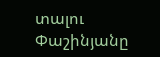տալու Փաշինյանը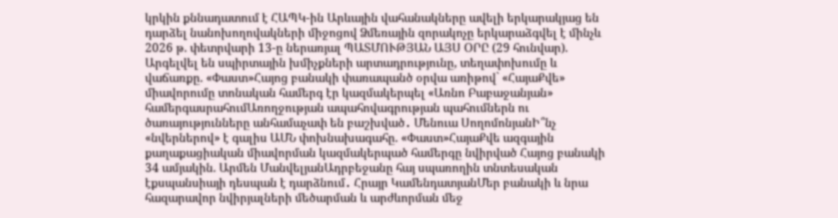կրկին քննադատում է ՀԱՊԿ-ին Արևային վահանակները ավելի երկարակյաց են դարձել նանոխողովակների միջոցով Ձմեռային զորակոչը երկարաձգվել է մինչև 2026 թ. փետրվարի 13-ը ներառյալ ՊԱՏՄՈՒԹՅԱՆ ԱՅՍ ՕՐԸ (29 հունվար). Արգելվել են սպիրտային խմիչքների արտադրությունը, տեղափոխումը և վաճառքը. «Փաստ»Հայոց բանակի փառապանծ օրվա առիթով` «ՀայաՔվե» միավորումը տոնական համերգ էր կազմակերպել «Առնո Բաբաջանյան» համերգասրահումԱռողջության ապահովագրության պահումներն ու ծառայությունները անհամաչափ են բաշխված․ Մենուա ՍողոմոնյանԻ՞նչ «նվերներով» է գալիս ԱՄՆ փոխնախագահը. «Փաստ»ՀայաՔվե ազգային քաղաքացիական միավորման կազմակերպած համերգը նվիրված Հայոց բանակի 34 ամյակին. Արմեն ՄանվելյանԱդրբեջանը հայ սպառողին տնտեսական էքսպանսիայի դեսպան է դարձնում․ Հրայր ԿամենդատյանՄեր բանակի և նրա հազարավոր նվիրյալների մեծարման և արժևորման մեջ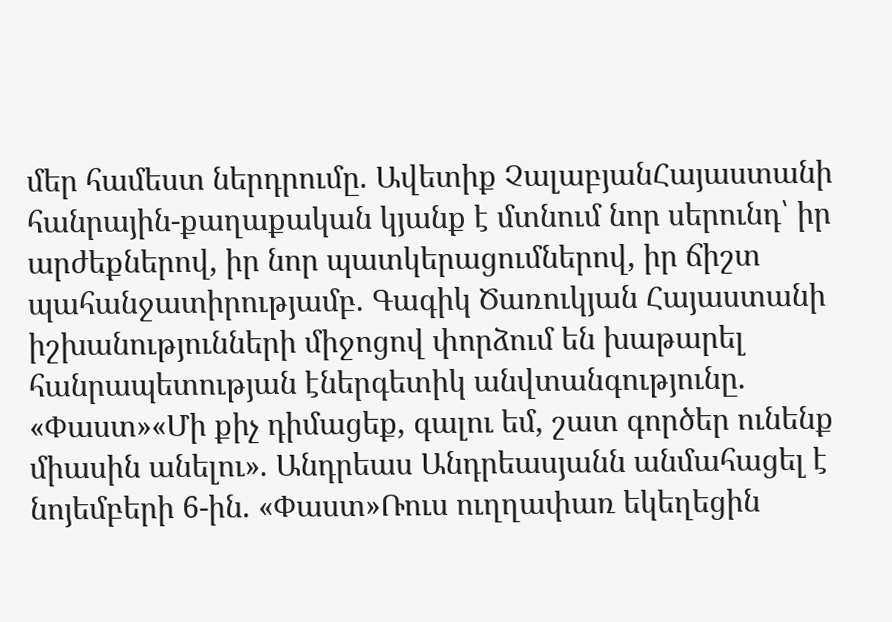մեր համեստ ներդրումը. Ավետիք ՉալաբյանՀայաստանի հանրային-քաղաքական կյանք է մտնում նոր սերունդ՝ իր արժեքներով, իր նոր պատկերացումներով, իր ճիշտ պահանջատիրությամբ. Գագիկ Ծառուկյան Հայաստանի իշխանությունների միջոցով փորձում են խաթարել հանրապետության էներգետիկ անվտանգությունը. «Փաստ»«Մի քիչ դիմացեք, գալու եմ, շատ գործեր ունենք միասին անելու». Անդրեաս Անդրեասյանն անմահացել է նոյեմբերի 6-ին. «Փաստ»Ռուս ուղղափառ եկեղեցին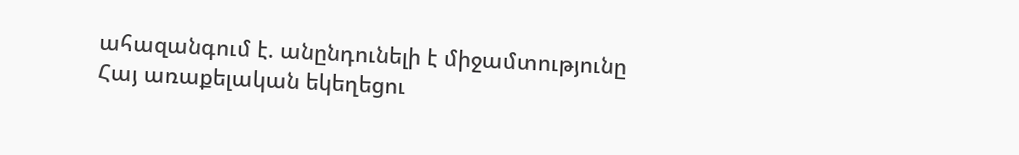ահազանգում է. անընդունելի է միջամտությունը Հայ առաքելական եկեղեցու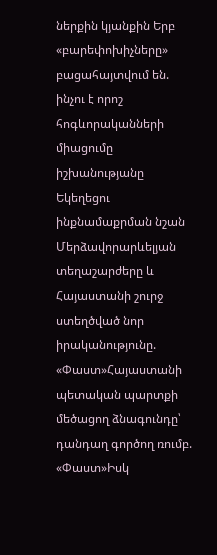ներքին կյանքին Երբ «բարեփոխիչները» բացահայտվում են. ինչու է որոշ հոգևորականների միացումը իշխանությանը Եկեղեցու ինքնամաքրման նշան Մերձավորարևելյան տեղաշարժերը և Հայաստանի շուրջ ստեղծված նոր իրականությունը. «Փաստ»Հայաստանի պետական պարտքի մեծացող ձնագունդը՝ դանդաղ գործող ռումբ. «Փաստ»Իսկ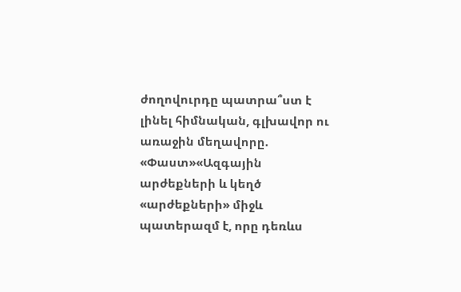ժողովուրդը պատրա՞ստ է լինել հիմնական, գլխավոր ու առաջին մեղավորը. «Փաստ»«Ազգային արժեքների և կեղծ «արժեքների» միջև պատերազմ է, որը դեռևս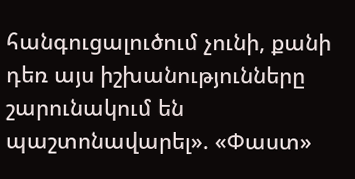հանգուցալուծում չունի, քանի դեռ այս իշխանությունները շարունակում են պաշտոնավարել». «Փաստ»